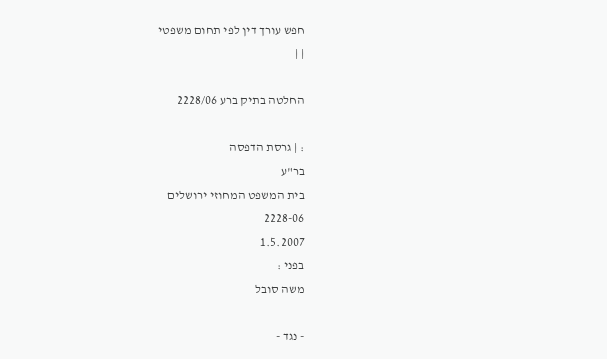חפש עורך דין לפי תחום משפטי
| |

החלטה בתיק ברע 2228/06

: | גרסת הדפסה
בר"ע
בית המשפט המחוזי ירושלים
2228-06
1.5.2007
בפני :
משה סובל

- נגד -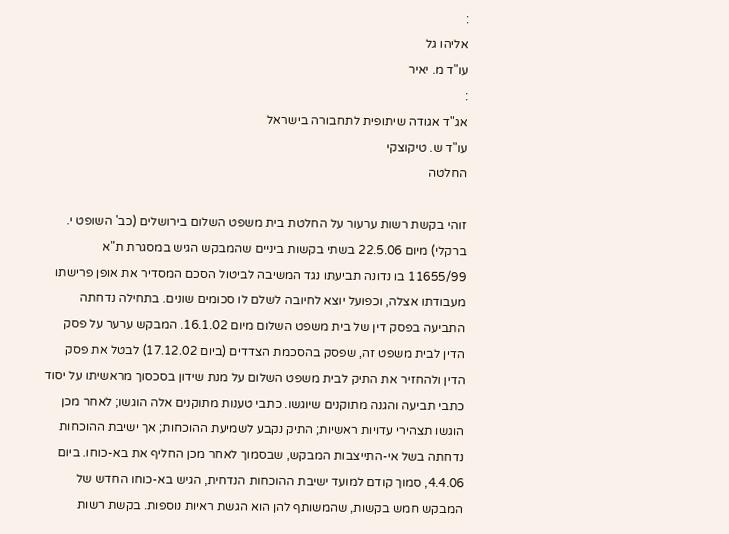:
אליהו גל
עו"ד מ. יאיר
:
אג"ד אגודה שיתופית לתחבורה בישראל
עו"ד ש. טיקוצקי
החלטה

זוהי בקשת רשות ערעור על החלטת בית משפט השלום בירושלים (כב' השופט י. ברקלי) מיום 22.5.06 בשתי בקשות ביניים שהמבקש הגיש במסגרת ת"א 11655/99 בו נדונה תביעתו נגד המשיבה לביטול הסכם המסדיר את אופן פרישתו מעבודתו אצלה, וכפועל יוצא לחיובה לשלם לו סכומים שונים. בתחילה נדחתה התביעה בפסק דין של בית משפט השלום מיום 16.1.02. המבקש ערער על פסק הדין לבית משפט זה, שפסק בהסכמת הצדדים (ביום 17.12.02) לבטל את פסק הדין ולהחזיר את התיק לבית משפט השלום על מנת שידון בסכסוך מראשיתו על יסוד כתבי תביעה והגנה מתוקנים שיוגשו. כתבי טענות מתוקנים אלה הוגשו; לאחר מכן הוגשו תצהירי עדויות ראשיות; התיק נקבע לשמיעת ההוכחות; אך ישיבת ההוכחות נדחתה בשל אי-התייצבות המבקש, שבסמוך לאחר מכן החליף את בא-כוחו. ביום 4.4.06, סמוך קודם למועד ישיבת ההוכחות הנדחית, הגיש בא-כוחו החדש של המבקש חמש בקשות, שהמשותף להן הוא הגשת ראיות נוספות. בקשת רשות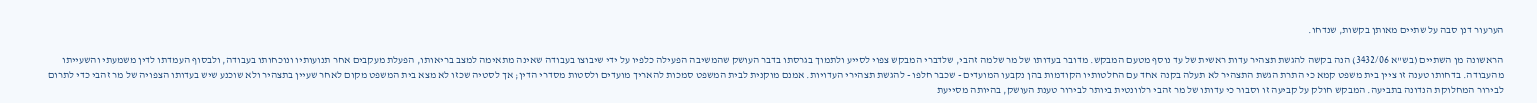הערעור דנן סבה על שתיים מאותן בקשות, שנדחו.

הראשונה מן השתיים (בש"א 3432/06) הנה בקשה להגשת תצהיר עדות ראשית של עד נוסף מטעם המבקש. מדובר בעדותו של מר שלמה זהבי, שלדברי המבקש צפוי לסייע ולתמוך בגרסתו בדבר העושק שהמשיבה הפעילה כלפיו על ידי שיבוצו בעבודה שאינה מתאימה למצב בריאותו, הפעלת מעקבים אחר תנועותיו ונוכחותו בעבודה, ולבסוף העמדתו לדין משמעתי והשעייתו מהעבודה. בדחותו טענה זו ציין בית משפט קמא כי התרת הגשת התצהיר לא תעלה בקנה אחד עם החלטותיו הקודמות בהן נקבעו המועדים - שכבר חלפו - להגשת תצהירי העדויות. אמנם מוקנית לבית המשפט סמכות להאריך מועדים ולסטות מסדרי הדין; אך לסטיה שכזו לא מצא בית המשפט מקום לאחר שעיין בתצהיר ולא שוכנע שיש בעדותו הצפויה של מר זהבי כדי לתרום לבירור המחלוקת הנדונה בתביעה. המבקש חולק על קביעה זו וסבור כי עדותו של מר זהבי רלוונטית ביותר לבירור טענת העושק, בהיותה מסייעת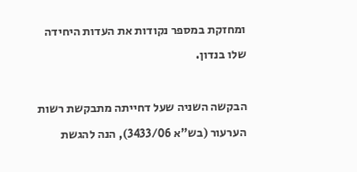ומחזקת במספר נקודות את העדות היחידה שלו בנדון.

הבקשה השניה שעל דחייתה מתבקשת רשות הערעור (בש"א 3433/06), הנה להגשת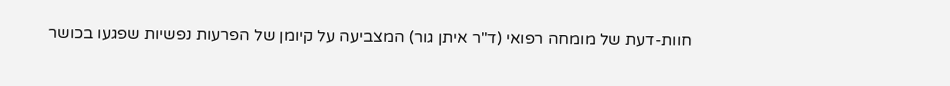חוות-דעת של מומחה רפואי (ד"ר איתן גור) המצביעה על קיומן של הפרעות נפשיות שפגעו בכושר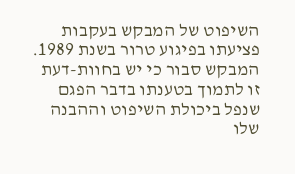השיפוט של המבקש בעקבות פציעתו בפיגוע טרור בשנת 1989. המבקש סבור כי יש בחוות-דעת זו לתמוך בטענתו בדבר הפגם שנפל ביכולת השיפוט וההבנה שלו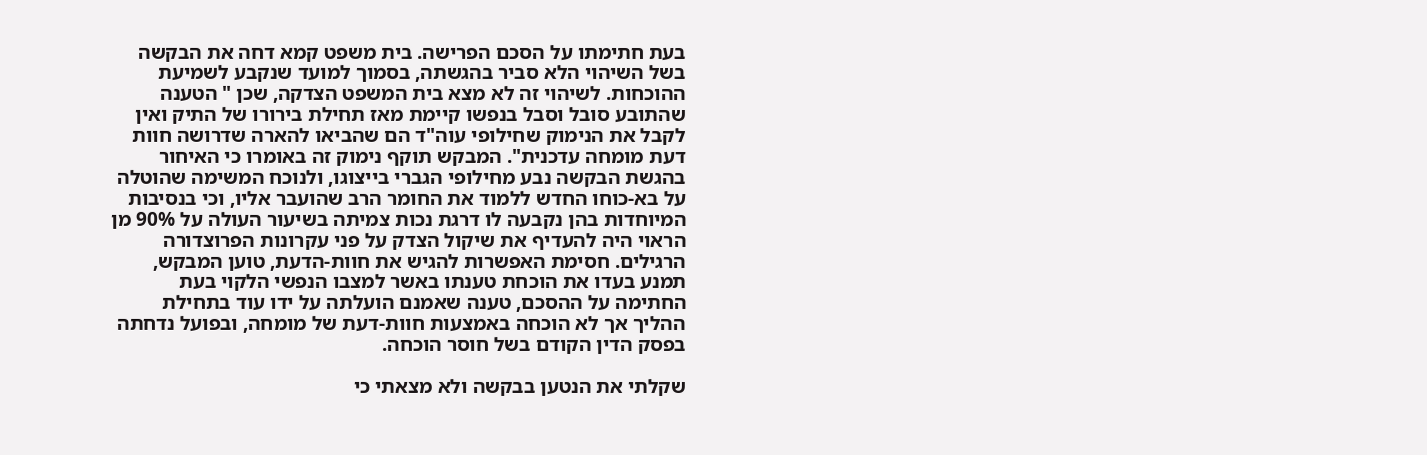בעת חתימתו על הסכם הפרישה. בית משפט קמא דחה את הבקשה בשל השיהוי הלא סביר בהגשתה, בסמוך למועד שנקבע לשמיעת ההוכחות. לשיהוי זה לא מצא בית המשפט הצדקה, שכן " הטענה שהתובע סובל וסבל בנפשו קיימת מאז תחילת בירורו של התיק ואין לקבל את הנימוק שחילופי עוה"ד הם שהביאו להארה שדרושה חוות דעת מומחה עדכנית". המבקש תוקף נימוק זה באומרו כי האיחור בהגשת הבקשה נבע מחילופי הגברי בייצוגו, ולנוכח המשימה שהוטלה על בא-כוחו החדש ללמוד את החומר הרב שהועבר אליו, וכי בנסיבות המיוחדות בהן נקבעה לו דרגת נכות צמיתה בשיעור העולה על 90% מן הראוי היה להעדיף את שיקול הצדק על פני עקרונות הפרוצדורה הרגילים. חסימת האפשרות להגיש את חוות-הדעת, טוען המבקש, תמנע בעדו את הוכחת טענתו באשר למצבו הנפשי הלקוי בעת החתימה על ההסכם, טענה שאמנם הועלתה על ידו עוד בתחילת ההליך אך לא הוכחה באמצעות חוות-דעת של מומחה, ובפועל נדחתה בפסק הדין הקודם בשל חוסר הוכחה.

שקלתי את הנטען בבקשה ולא מצאתי כי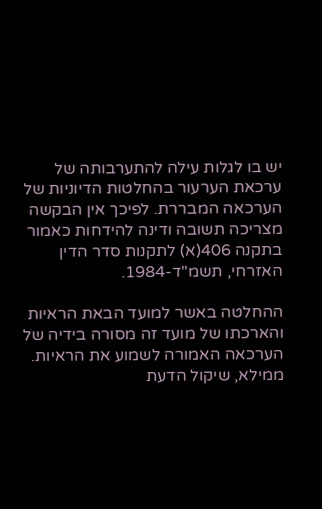יש בו לגלות עילה להתערבותה של ערכאת הערעור בהחלטות הדיוניות של הערכאה המבררת. לפיכך אין הבקשה מצריכה תשובה ודינה להידחות כאמור בתקנה 406(א) לתקנות סדר הדין האזרחי, תשמ"ד-1984.

ההחלטה באשר למועד הבאת הראיות והארכתו של מועד זה מסורה בידיה של הערכאה האמורה לשמוע את הראיות. ממילא, שיקול הדעת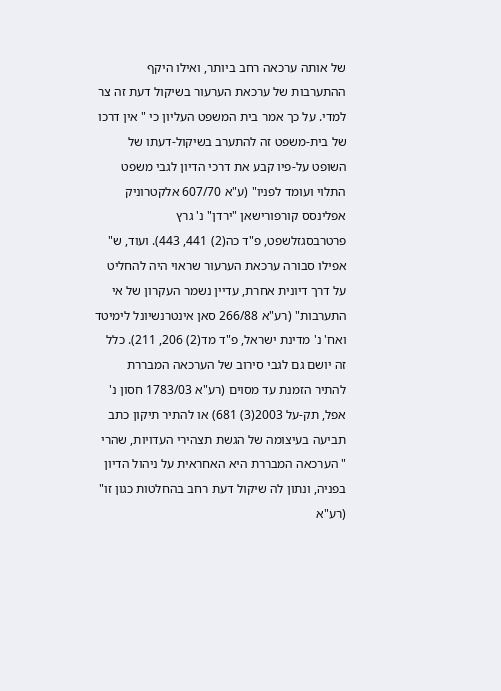של אותה ערכאה רחב ביותר, ואילו היקף ההתערבות של ערכאת הערעור בשיקול דעת זה צר למדי. על כך אמר בית המשפט העליון כי " אין דרכו של בית-משפט זה להתערב בשיקול-דעתו של השופט על-פיו קבע את דרכי הדיון לגבי משפט התלוי ועומד לפניו" (ע"א 607/70 אלקטרוניק אפלינסס קורפורישאן "ירדן" נ' גרץ פרטרבסגזלשפט, פ"ד כה(2) 441, 443). ועוד, ש" אפילו סבורה ערכאת הערעור שראוי היה להחליט על דרך דיונית אחרת, עדיין נשמר העקרון של אי התערבות" (רע"א 266/88 סאן אינטרנשיונל לימיטד ואח' נ' מדינת ישראל, פ"ד מד(2) 206, 211). כלל זה יושם גם לגבי סירוב של הערכאה המבררת להתיר הזמנת עד מסוים (רע"א 1783/03 חסון נ' אפל, תק-על 2003(3) 681) או להתיר תיקון כתב תביעה בעיצומה של הגשת תצהירי העדויות, שהרי " הערכאה המבררת היא האחראית על ניהול הדיון בפניה, ונתון לה שיקול דעת רחב בהחלטות כגון זו" (רע"א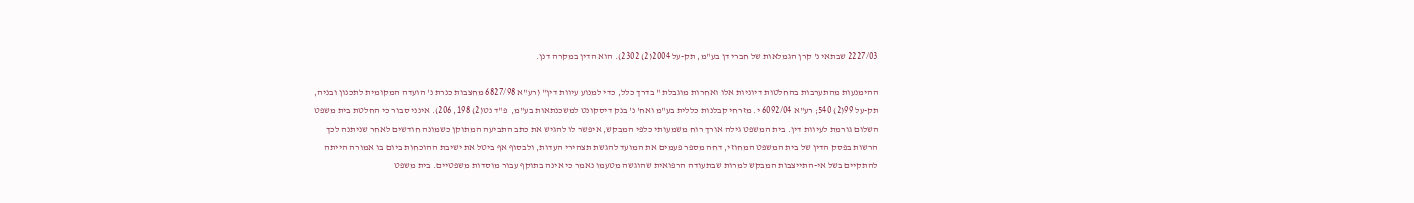2227/03 שבתאי נ' קרן הגמלאות של חברי דן בע"מ, תק-על 2004(2) 2302). הוא הדין במקרה דנן.

ההימנעות מהתערבות בהחלטות דיוניות אלו ואחרות מוגבלת " בדרך כלל, כדי למנוע עיוות דין" (רע"א 6827/98 מחצבות כנרת נ' הועדה המקומית לתכנון ובניה, תק-על 99(2) 540; רע"א 6092/04 י. מזרחי קבלנות כללית בע"מ ואח' נ' בנק דיסקונט למשכנתאות בע"מ,  פ"ד נט(2) 198, 206). אינני סבור כי החלטת בית משפט השלום גורמת לעיוות דין. בית המשפט גילה אורך רוח משמעותי כלפי המבקש, איפשר לו להגיש את כתב התביעה המתוקן כשמונה חודשים לאחר שניתנה לכך הרשות בפסק הדין של בית המשפט המחוזי, דחה מספר פעמים את המועד להגשת תצהירי העדות, ולבסוף אף ביטל את ישיבת ההוכחות ביום בו אמורה הייתה להתקיים בשל אי-התייצבות המבקש למרות שבתעודה הרפואית שהוגשה מטעמו נאמר כי אינה בתוקף עבור מוסדות משפטיים. בית משפט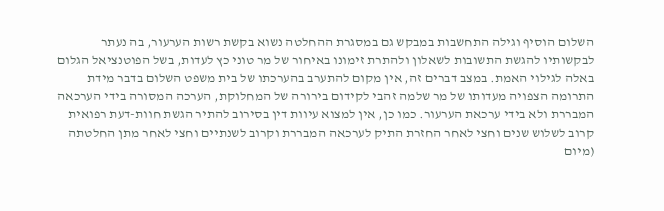השלום הוסיף וגילה התחשבות במבקש גם במסגרת ההחלטה נשוא בקשת רשות הערעור, בה נעתר לבקשותיו להגשת התשובות לשאלון ולהתרת זימונו באיחור של מר טוני כץ לעדות, בשל הפוטנציאל הגלום באלה לגילוי האמת. במצב דברים זה, אין מקום להתערב בהערכתו של בית משפט השלום בדבר מידת התרומה הצפויה מעדותו של מר שלמה זהבי לקידום בירורה של המחלוקת, הערכה המסורה בידי הערכאה המבררת ולא בידי ערכאת הערעור. כמו כן, אין למצוא עיוות דין בסירוב להתיר הגשת חוות-דעת רפואית קרוב לשלוש שנים וחצי לאחר החזרת התיק לערכאה המבררת וקרוב לשנתיים וחצי לאחר מתן החלטתה (מיום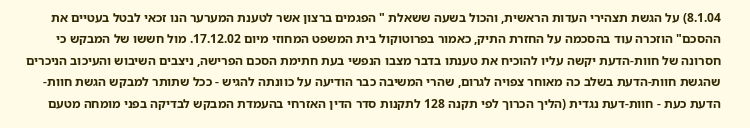8.1.04) על הגשת תצהירי העדות הראשית, והכול בשעה ששאלת " הפגמים ברצון אשר לטענת המערער הנו זכאי לבטל בעטיים את ההסכם" הוזכרה עוד בהסכמה על החזרת התיק, כאמור בפרוטוקול בית המשפט המחוזי מיום 17.12.02. מול חששו של המבקש כי חסרונה של חוות-הדעת יקשה עליו להוכיח את טענתו בדבר מצבו הנפשי בעת חתימת הסכם הפרישה, ניצבים השיבוש והעיכוב הניכרים שהגשת חוות-הדעת בשלב כה מאוחר צפויה לגרום, שהרי המשיבה כבר הודיעה על כוונתה להגיש - ככל שתותר למבקש הגשת חוות-הדעת כעת - חוות-דעת נגדית (הליך הכרוך לפי תקנה 128 לתקנות סדר הדין האזרחי בהעמדת המבקש לבדיקה בפני מומחה מטעם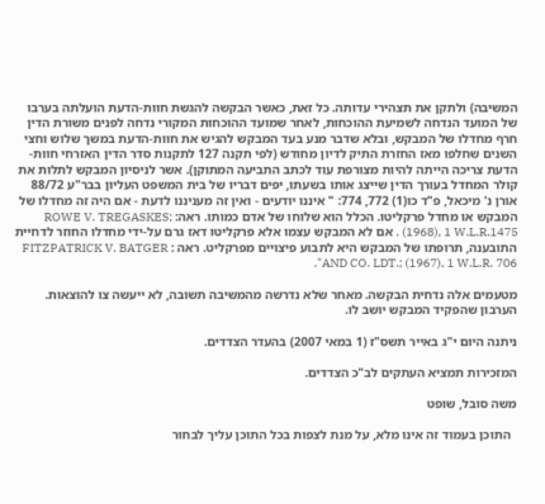המשיבה) ולתקן את תצהירי עדותה. כל זאת, כאשר הבקשה להגשת חוות-הדעת הועלתה בערבו של המועד הנדחה לשמיעת ההוכחות, לאחר שמועד ההוכחות המקורי נדחה לפנים משורת הדין חרף מחדלו של המבקש, ובלא שדבר מנע בעד המבקש להגיש את חוות-הדעת במשך שלוש וחצי השנים שחלפו מאז החזרת התיק לדיון מחודש (לפי תקנה 127 לתקנות סדר הדין האזרחי חוות-הדעת צריכה הייתה להיות מצורפת עוד לכתב התביעה המתוקן). אשר לניסיון המבקש לתלות את קולר המחדל בעורך הדין שייצג אותו בשעתו, יפים דבריו של בית המשפט העליון בבר"ע 88/72 אורן נ' מיכאל, פ"ד כו(1) 772, 774: " איננו יודעים - ואין זה מעניננו לדעת - אם היה זה מחדלו של המבקש או מחדל פרקליטו. הכלל הוא שלוחו של אדם כמותו. ראה: ROWE V. TREGASKES; (1968), 1 W.L.R.1475 . אם לא המבקש עצמו אלא פרקליטו דאז גרם על-ידי מחדלו החוזר לדחיית התובענה, תרופתו של המבקש היא לתבוע פיצויים מפרקליט. ראה : FITZPATRICK V. BATGER AND CO. LDT.; (1967), 1 W.L.R. 706".

מטעמים אלה נדחית הבקשה. מאחר שלא נדרשה מהמשיבה תשובה, לא ייעשה צו להוצאות. הערבון שהפקיד המבקש יושב לו.

ניתנה היום י"ג באייר תשס"ז (1 במאי 2007) בהעדר הצדדים.

המזכירות תמציא העתקים לב"כ הצדדים.

משה סובל, שופט

  התוכן בעמוד זה אינו מלא, על מנת לצפות בכל התוכן עליך לבחור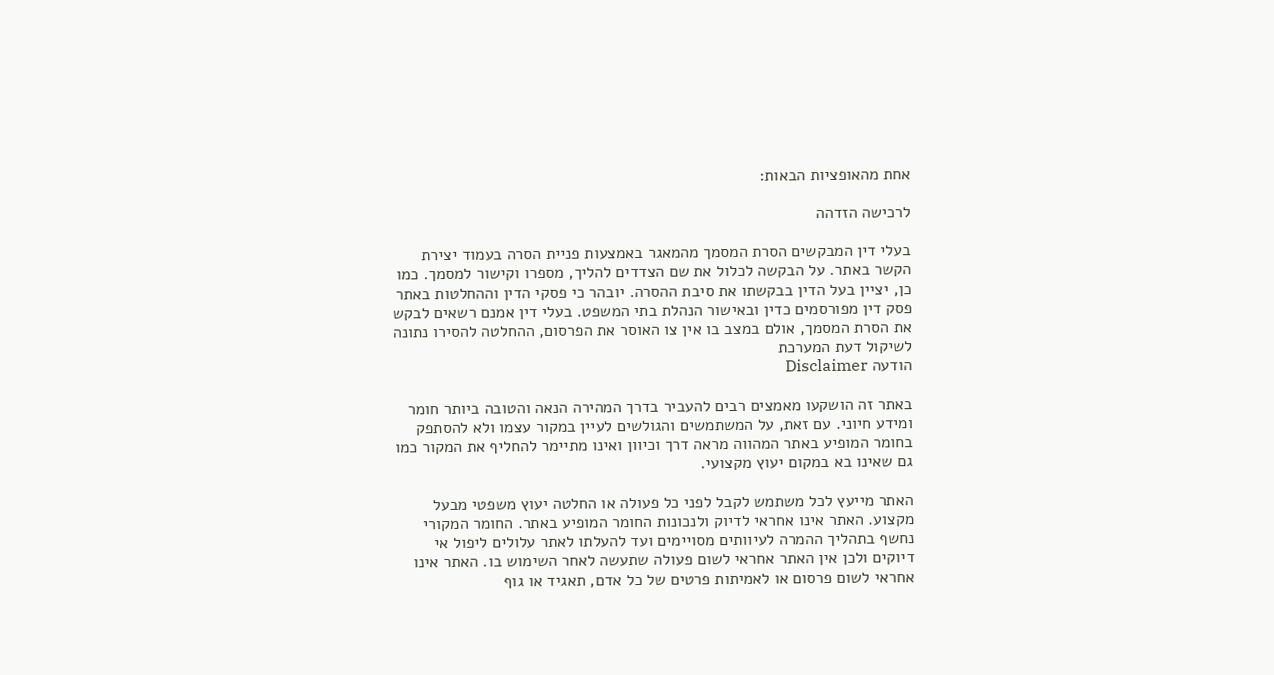אחת מהאופציות הבאות:

לרכישה הזדהה

בעלי דין המבקשים הסרת המסמך מהמאגר באמצעות פניית הסרה בעמוד יצירת הקשר באתר. על הבקשה לכלול את שם הצדדים להליך, מספרו וקישור למסמך. כמו כן, יציין בעל הדין בבקשתו את סיבת ההסרה. יובהר כי פסקי הדין וההחלטות באתר פסק דין מפורסמים כדין ובאישור הנהלת בתי המשפט. בעלי דין אמנם רשאים לבקש את הסרת המסמך, אולם במצב בו אין צו האוסר את הפרסום, ההחלטה להסירו נתונה לשיקול דעת המערכת
הודעה Disclaimer

באתר זה הושקעו מאמצים רבים להעביר בדרך המהירה הנאה והטובה ביותר חומר ומידע חיוני. עם זאת, על המשתמשים והגולשים לעיין במקור עצמו ולא להסתפק בחומר המופיע באתר המהווה מראה דרך וכיוון ואינו מתיימר להחליף את המקור כמו גם שאינו בא במקום יעוץ מקצועי.

האתר מייעץ לכל משתמש לקבל לפני כל פעולה או החלטה יעוץ משפטי מבעל מקצוע. האתר אינו אחראי לדיוק ולנכונות החומר המופיע באתר. החומר המקורי נחשף בתהליך ההמרה לעיוותים מסויימים ועד להעלתו לאתר עלולים ליפול אי דיוקים ולכן אין האתר אחראי לשום פעולה שתעשה לאחר השימוש בו. האתר אינו אחראי לשום פרסום או לאמיתות פרטים של כל אדם, תאגיד או גוף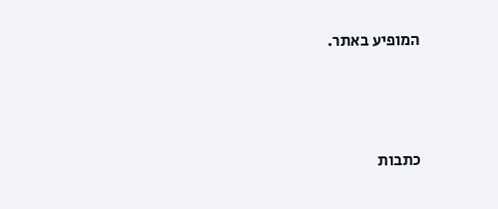המופיע באתר.




כתבות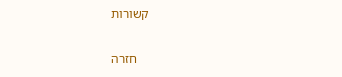קשורות

    חזרה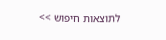לתוצאות חיפוש >>